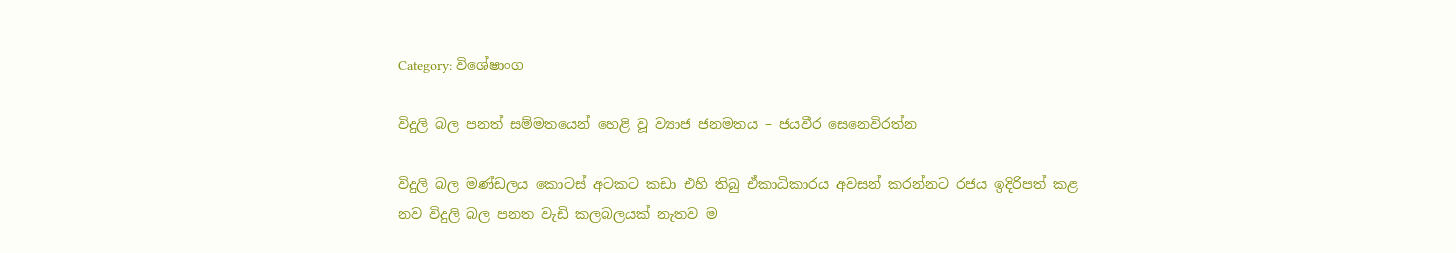Category: විශේෂාංග

විදුලි බල පනත් සම්මතයෙන් හෙළි වූ ව්‍යාජ ජනමතය – ජයවීර සෙනෙවිරත්න

විදුලි බල මණ්ඩලය කොටස් අටකට කඩා එහි තිබු ඒකාධිකාරය අවසන් කරන්නට රජය ඉදිරිපත් කළ නව විදුලි බල පනත වැඩි කලබලයක් නැතව ම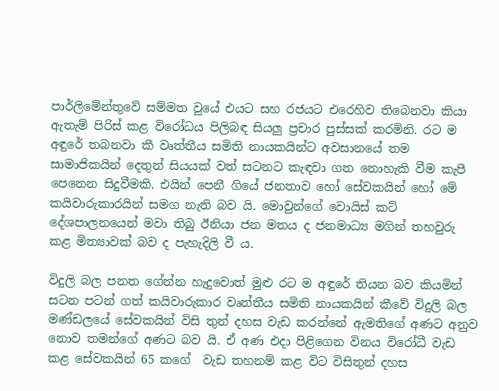පාර්ලිමේන්තුවේ සම්මත වුයේ එයට සහ රජයට එරෙහිව තිබෙනවා කියා ඇතැම් පිරිස් කළ විරෝධය පිලිබඳ සියලු ප්‍රචාර පුස්සක් කරමිනි. රට ම අඳුරේ තබනවා කී වෘත්තීය සමිති නායකයින්ට අවසානයේ තම සාමාජිකයින් දෙතුන් සියයක් වත් සටනට කැඳවා ගත නොහැකි වීම කැපී පෙනෙන සිදුවීමකි. එයින් පෙනී ගියේ ජනතාව හෝ සේවකයින් හෝ මේ කයිවාරුකාරයින් සමග නැති බව යි. මොවුන්ගේ වොයිස් කට් දේශපාලනයෙන් මවා තිබු ඊනියා ජන මතය ද ජනමාධ්‍ය මගින් තහවුරු කළ මිත්‍යාවක් බව ද පැහැදිලි වී ය.

විදුලි බල පනත ගේන්න හැදුවොත් මුළු රට ම අඳුරේ තියන බව කියමින් සටන පටන් ගත් කයිවාරුකාර වෘත්තීය සමිති නායකයින් කීවේ විදුලි බල මණ්ඩලයේ සේවකයින් විසි තුන් දහස වැඩ කරන්නේ ඇමතිගේ අණට අනුව නොව තමන්ගේ අණට බව යි. ඒ අණ එදා පිළිගෙන විනය විරෝධී වැඩ කළ සේවකයින් 65 කගේ  වැඩ තහනම් කළ විට විසිතුන් දහස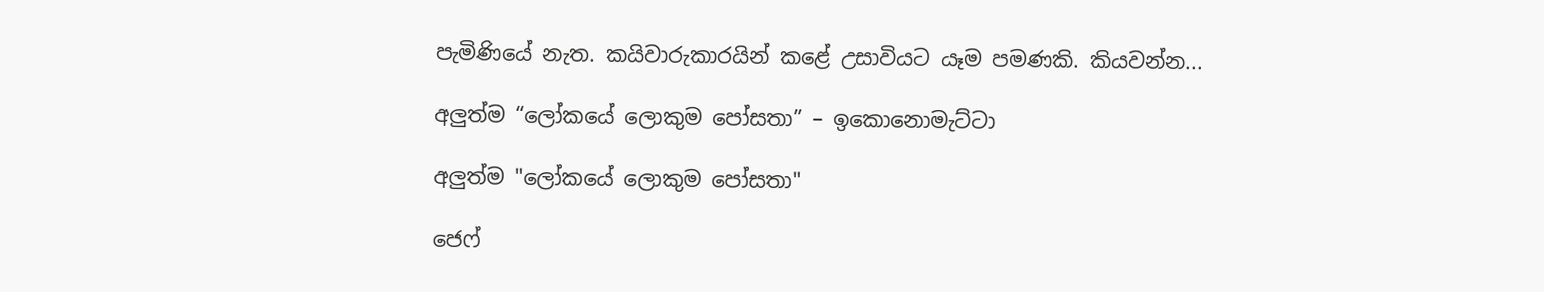පැමිණියේ නැත. කයිවාරුකාරයින් කළේ උසාවියට යෑම පමණකි. කියවන්න...

අලුත්ම “ලෝකයේ ලොකුම පෝසතා” – ඉකොනොමැට්ටා

අලුත්ම "ලෝකයේ ලොකුම පෝසතා"

ජෙෆ්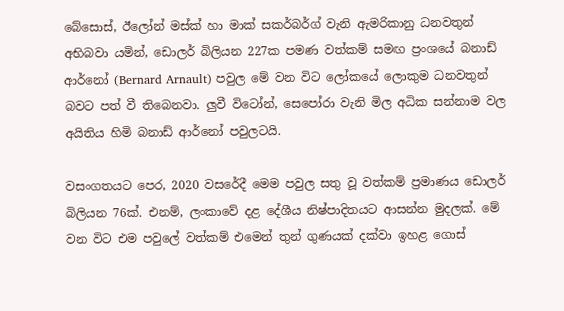බේසොස්, ඊලෝන් මස්ක් හා මාක් සකර්බර්ග් වැනි ඇමරිකානු ධනවතුන් අභිබවා යමින්, ඩොලර් බිලියන 227ක පමණ වත්කම් සමඟ ප්‍රංශයේ බනාඩ් ආර්නෝ (Bernard Arnault) පවුල මේ වන විට ලෝකයේ ලොකුම ධනවතුන් බවට පත් වී තිබෙනවා. ලුවී විටෝන්, සෙපෝරා වැනි මිල අධික සන්නාම වල අයිතිය හිමි බනාඩ් ආර්නෝ පවුලටයි.

වසංගතයට පෙර, 2020 වසරේදී මෙම පවුල සතු වූ වත්කම් ප්‍රමාණය ඩොලර් බිලියන 76ක්. එනම්, ලංකාවේ දළ දේශීය නිෂ්පාදිතයට ආසන්න මුදලක්. මේ වන විට එම පවුලේ වත්කම් එමෙන් තුන් ගුණයක් දක්වා ඉහළ ගොස්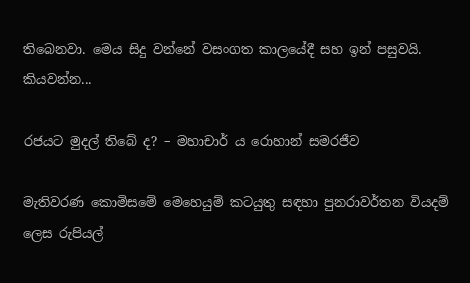තිබෙනවා. මෙය සිදු වන්නේ වසංගත කාලයේදී සහ ඉන් පසුවයි. කියවන්න...

රජයට මුදල් තිබේ ද? – මහාචාර් ය රොහාන් සමරජීව

මැතිවරණ කොමිසමේ මෙහෙයුම් කටයුතු සඳහා පුනරාවර්තන වියදම් ලෙස රුපියල්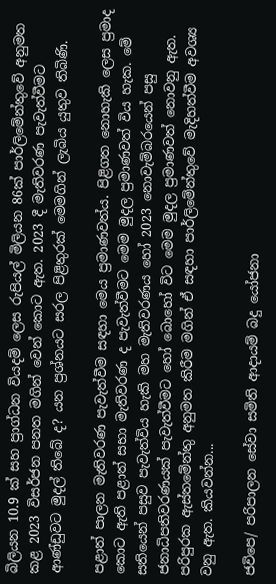බිලියන 10.9 ක් සහ ප්‍රාග්ධන වියදම් ලෙස රුපියල් මිලියන 86ක් පාර්ලිමේන්තුවේ අනුමත කළ 2023 විසර්ජන පනත මගින් වෙන් කොට ඇත. 2023 දී මැතිවරණ පැවැත්වීමට ආණ්ඩුවට මුදල් තිබේ ද? යන ප්‍රශ්නයට සරල පිළිතුරක් මෙමගින් ලැබිය යුතුව තිබිණි.

පළාත් පාලන මැතිවරණ පැවැත්වීම සඳහා මෙය ප්‍රමාණවත්ය. පිළිගත නොහැකි ලෙස ප්‍රමාද කොට ඇති පළාත් සභා මැතිවරණ ද පැවැත්වීමට මෙම මුදල ප්‍රමාණවත් විය හැක. මේ සතියෙන් පසුව පැවැත්විය හැකි මහ මැතිවරණය හෝ 2023 නොවැම්බරයෙන් පසු ජනාධිපතිවරණයක් පැවැත්වීමට හෝ බොහෝ විට මෙම මුදල ප්‍රමාණවත් නොවනු ඇත. පරිපුරක ඇස්තමේන්තු අනුමත කිරීම මගින් ඒ සඳහා පාර්ලිමේන්තුවේ මැදිහත්වීම අවශ්‍ය වනු ඇත. කියවන්න...

ජවිපෙ/ පරිපාලන සේවා සමිති ආදායම් බදු යෝජනා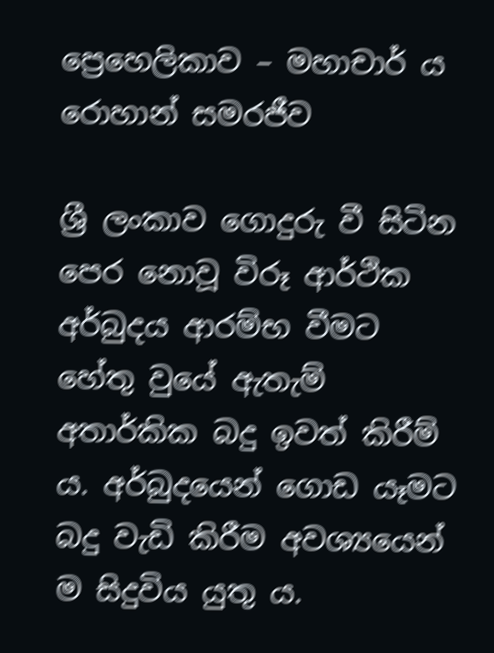ප්‍රෙහෙලිකාව – මහාචාර් ය රොහාන් සමරජීව

ශ්‍රී ලංකාව ගොදුරු වී සිටින පෙර නොවූ විරූ ආර්ථික අර්බුදය ආරම්භ වීමට හේතු වුයේ ඇතැම් අතාර්කික බදු ඉවත් කිරීම් ය. අර්බුදයෙන් ගොඩ යෑමට බදු වැඩි කිරීම අවශ්‍යයෙන් ම සිදුවිය යුතු ය.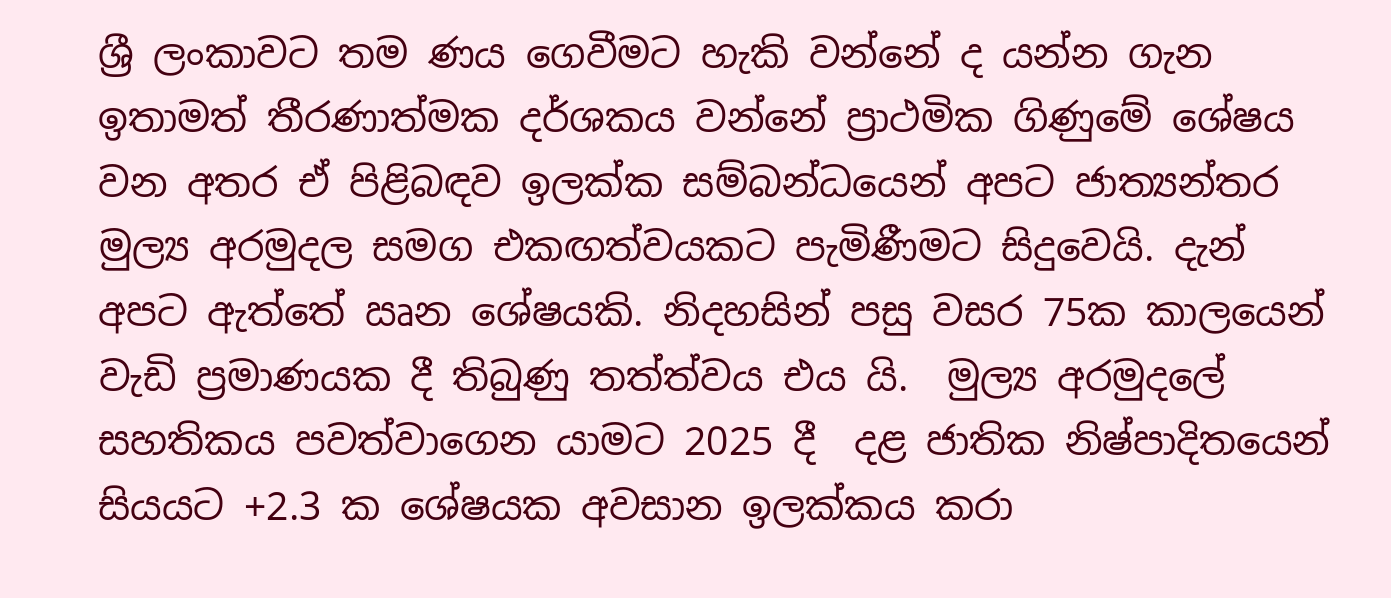ශ්‍රී ලංකාවට තම ණය ගෙවීමට හැකි වන්නේ ද යන්න ගැන ඉතාමත් තීරණාත්මක දර්ශකය වන්නේ ප්‍රාථමික ගිණුමේ ශේෂය වන අතර ඒ පිළිබඳව ඉලක්ක සම්බන්ධයෙන් අපට ජාත්‍යන්තර මුල්‍ය අරමුදල සමග එකඟත්වයකට පැමිණීමට සිදුවෙයි. දැන් අපට ඇත්තේ ඍන ශේෂයකි. නිදහසින් පසු වසර 75ක කාලයෙන් වැඩි ප්‍රමාණයක දී තිබුණු තත්ත්වය එය යි.  මුල්‍ය අරමුදලේ සහතිකය පවත්වාගෙන යාමට 2025 දී  දළ ජාතික නිෂ්පාදිතයෙන් සියයට +2.3 ක ශේෂයක අවසාන ඉලක්කය කරා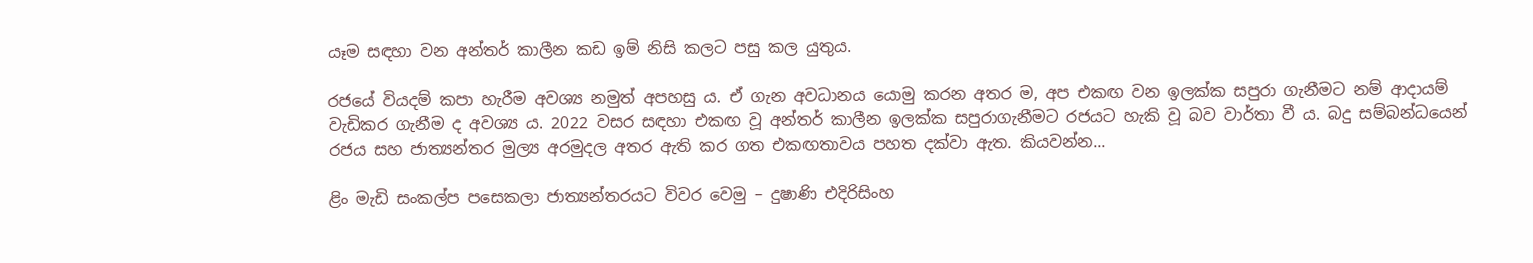යෑම සඳහා වන අන්තර් කාලීන කඩ ඉම් නිසි කලට පසු කල යුතුය.

රජයේ වියදම් කපා හැරීම අවශ්‍ය නමුත් අපහසු ය. ඒ ගැන අවධානය යොමු කරන අතර ම, අප එකඟ වන ඉලක්ක සපුරා ගැනීමට නම් ආදායම් වැඩිකර ගැනීම ද අවශ්‍ය ය. 2022 වසර සඳහා එකඟ වූ අන්තර් කාලීන ඉලක්ක සපුරාගැනීමට රජයට හැකි වූ බව වාර්තා වී ය. බදු සම්බන්ධයෙන් රජය සහ ජාත්‍යන්තර මුල්‍ය අරමුදල අතර ඇති කර ගත එකඟතාවය පහත දක්වා ඇත. කියවන්න...

ළිං මැඩි සංකල්ප පසෙකලා ජාත්‍යන්තරයට විවර වෙමු – දුෂාණි එදිරිසිංහ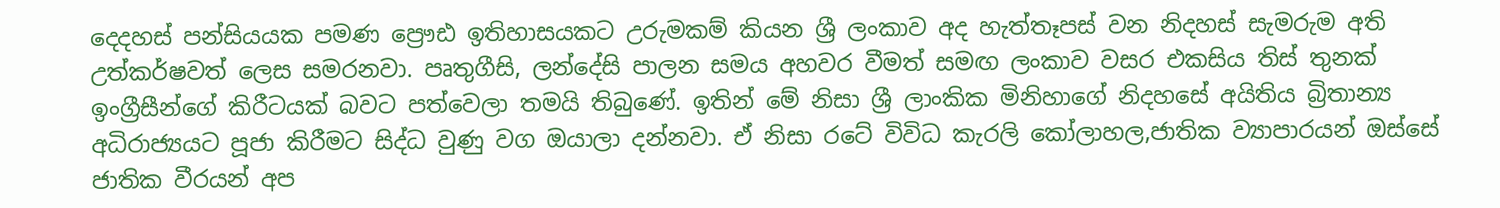දෙදහස් පන්සියයක පමණ ප්‍රෞඪ ඉතිහාසයකට උරුමකම් කියන ශ්‍රී ලංකාව අද හැත්තෑපස් වන නිදහස් සැමරුම අති උත්කර්ෂවත් ලෙස සමරනවා. පෘතුගීසි, ලන්දේසි පාලන සමය අහවර වීමත් සමඟ ලංකාව වසර එකසිය තිස් තුනක් ඉංග්‍රීසීන්ගේ කිරීටයක් බවට පත්වෙලා තමයි තිබුණේ. ඉතින් මේ නිසා ශ්‍රී ලාංකික මිනිහාගේ නිදහසේ අයිතිය බ්‍රිතාන්‍ය අධිරාජ්‍යයට පූජා කිරීමට සිද්ධ වුණු වග ඔයාලා දන්නවා. ඒ නිසා රටේ විවිධ කැරලි කෝලාහල,ජාතික ව්‍යාපාරයන් ඔස්සේ ජාතික වීරයන් අප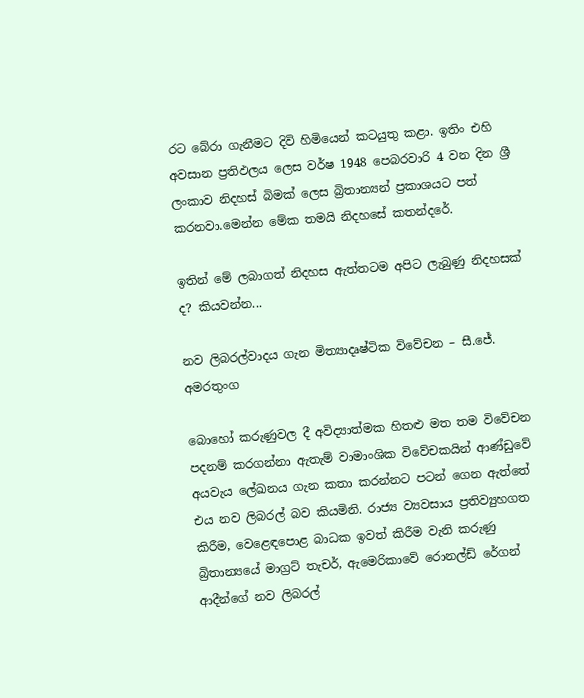රට බේරා ගැනීමට දිවි හිමියෙන් කටයුතු කළා. ඉතිං එහි අවසාන ප්‍රතිඵලය ලෙස වර්ෂ 1948 පෙබරවාරි 4 වන දින ශ්‍රී ලංකාව නිදහස් බිමක් ලෙස බ්‍රිතාන්‍යන් ප්‍රකාශයට පත් කරනවා.මෙන්න මේක තමයි නිදහසේ කතන්දරේ.

ඉතින් මේ ලබාගත් නිදහස ඇත්තටම අපිට ලැබුණු නිදහසක් ද? කියවන්න...

නව ලිබරල්වාදය ගැන මිත්‍යාදෘෂ්ටික විවේචන – සී.ජේ. අමරතුංග

බොහෝ කරුණුවල දී අවිද්‍යාත්මක හිතළු මත තම විවේචන පදනම් කරගන්නා ඇතැම් වාමාංශික විවේචකයින් ආණ්ඩුවේ අයවැය ලේඛනය ගැන කතා කරන්නට පටන් ගෙන ඇත්තේ එය නව ලිබරල් බව කියමිනි. රාජ්‍ය ව්‍යවසාය ප්‍රතිව්‍යුහගත කිරීම, වෙළෙඳපොළ බාධක ඉවත් කිරීම වැනි කරුණු බ්‍රිතාන්‍යයේ මාග්‍රට් තැචර්, ඇමෙරිකාවේ රොනල්ඩ් රේගන් ආදීන්ගේ නව ලිබරල්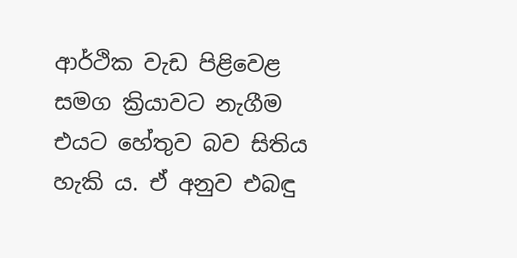ආර්ථික වැඩ පිළිවෙළ සමග ක්‍රියාවට නැගීම එයට හේතුව බව සිතිය හැකි ය. ඒ අනුව එබඳු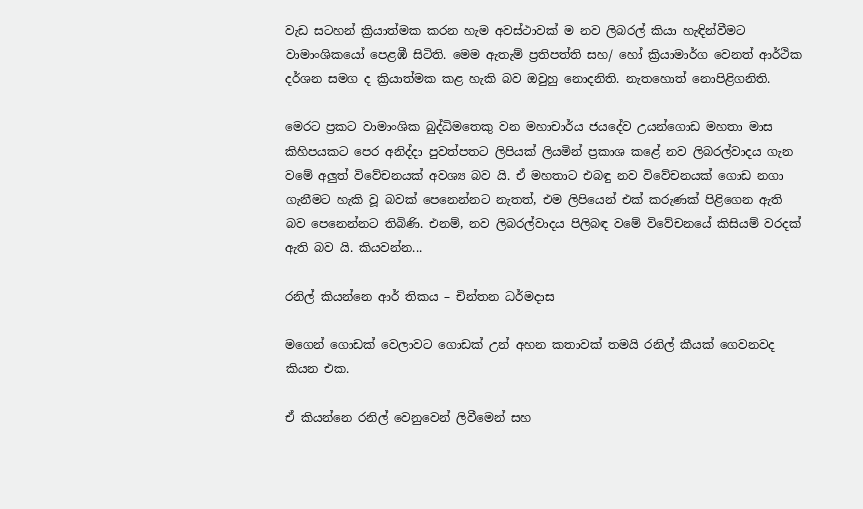වැඩ සටහන් ක්‍රියාත්මක කරන හැම අවස්ථාවක් ම නව ලිබරල් කියා හැඳින්වීමට වාමාංශිකයෝ පෙළඹී සිටිති. මෙම ඇතැම් ප්‍රතිපත්ති සහ/ හෝ ක්‍රියාමාර්ග වෙනත් ආර්ථික දර්ශන සමග ද ක්‍රියාත්මක කළ හැකි බව ඔවුහු නොදනිති. නැතහොත් නොපිළිගනිති.

මෙරට ප්‍රකට වාමාංශික බුද්ධිමතෙකු වන මහාචාර්ය ජයදේව උයන්ගොඩ මහතා මාස කිහිපයකට පෙර අනිද්දා පුවත්පතට ලිපියක් ලියමින් ප්‍රකාශ කළේ නව ලිබරල්වාදය ගැන වමේ අලුත් විවේචනයක් අවශ්‍ය බව යි. ඒ මහතාට එබඳු නව විවේචනයක් ගොඩ නගා ගැනීමට හැකි වූ බවක් පෙනෙන්නට නැතත්, එම ලිපියෙන් එක් කරුණක් පිළිගෙන ඇති බව පෙනෙන්නට තිබිණි. එනම්, නව ලිබරල්වාදය පිලිබඳ වමේ විවේචනයේ කිසියම් වරදක් ඇති බව යි. කියවන්න...

රනිල් කියන්නෙ ආර් තිකය – චින්තන ධර්මදාස

මගෙන් ගොඩක් වෙලාවට ගොඩක් උන් අහන කතාවක් තමයි රනිල් කීයක් ගෙවනවද කියන එක.

ඒ කියන්නෙ රනිල් වෙනුවෙන් ලිවීමෙන් සහ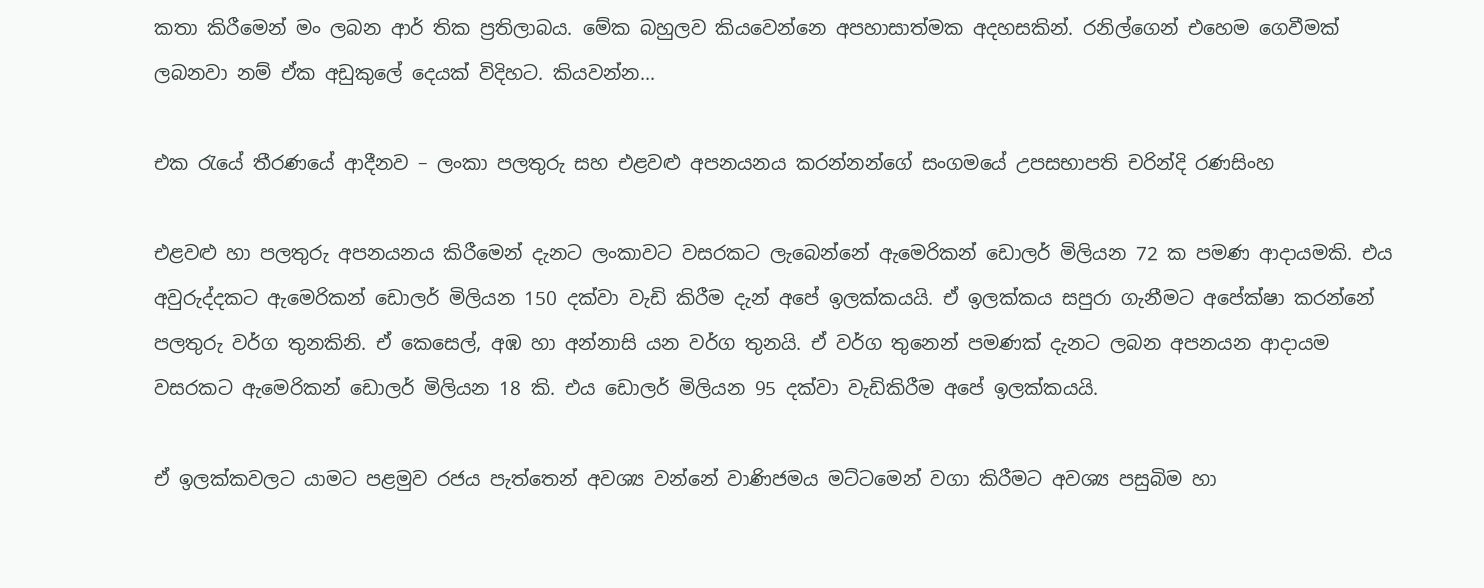කතා කිරීමෙන් මං ලබන ආර් තික ප්‍රතිලාබය. මේක බහුලව කියවෙන්නෙ අපහාසාත්මක අදහසකින්. රනිල්ගෙන් එහෙම ගෙවීමක් ලබනවා නම් ඒක අඩුකුලේ දෙයක් විදිහට. කියවන්න...

එක රැයේ තීරණයේ ආදීනව – ලංකා පලතුරු සහ එළවළු අපනයනය කරන්නන්ගේ සංගමයේ උපසභාපති චරින්දි රණසිංහ

එළවළු හා පලතුරු අපනයනය කිරීමෙන් දැනට ලංකාවට වසරකට ලැබෙන්නේ ඇමෙරිකන් ඩොලර් මිලියන 72 ක පමණ ආදායමකි. එය අවුරුද්දකට ඇමෙරිකන් ඩොලර් මිලියන 150 දක්වා වැඩි කිරීම දැන් අපේ ඉලක්කයයි. ඒ ඉලක්කය සපුරා ගැනීමට අපේක්ෂා කරන්නේ පලතුරු වර්ග තුනකිනි. ඒ කෙසෙල්, අඹ හා අන්නාසි යන වර්ග තුනයි. ඒ වර්ග තුනෙන් පමණක් දැනට ලබන අපනයන ආදායම වසරකට ඇමෙරිකන් ඩොලර් මිලියන 18 කි. එය ඩොලර් මිලියන 95 දක්වා වැඩිකිරීම අපේ ඉලක්කයයි.

ඒ ඉලක්කවලට යාමට පළමුව රජය පැත්තෙන් අවශ්‍ය වන්නේ වාණිජමය මට්ටමෙන් වගා කිරීමට අවශ්‍ය පසුබිම හා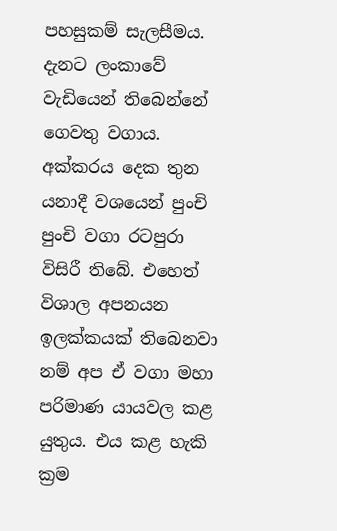පහසුකම් සැලසීමය. දැනට ලංකාවේ වැඩියෙන් තිබෙන්නේ ගෙවතු වගාය. අක්කරය දෙක තුන යනාදී වශයෙන් පුංචි පුංචි වගා රටපුරා විසිරී තිබේ. එහෙත් විශාල අපනයන ඉලක්කයක් තිබෙනවා නම් අප ඒ වගා මහා පරිමාණ යායවල කළ යුතුය. එය කළ හැකි ක්‍රම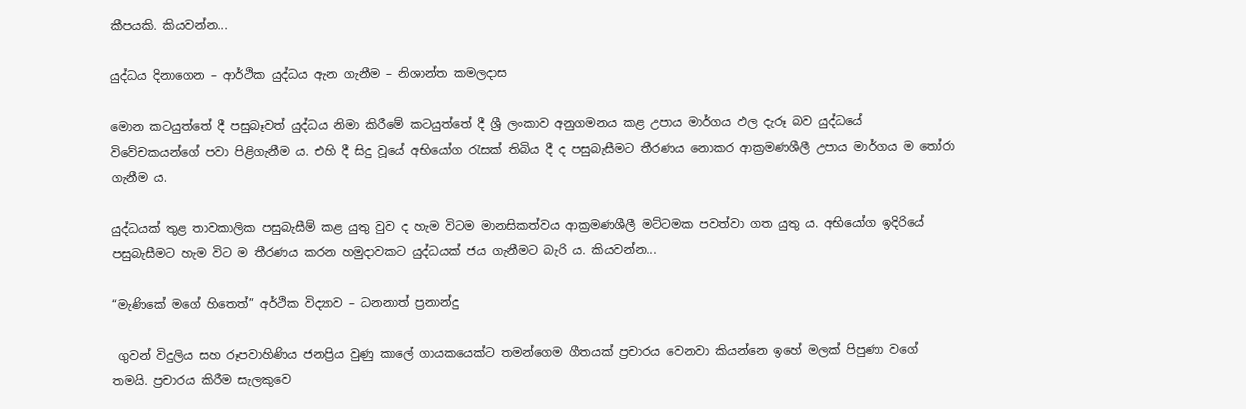කීපයකි. කියවන්න...

යුද්ධය දිනාගෙන – ආර්ථික යුද්ධය ඇන ගැනීම – නිශාන්ත කමලදාස

මොන කටයුත්තේ දී පසුබෑවත් යුද්ධය නිමා කිරීමේ කටයුත්තේ දී ශ්‍රී ලංකාව අනුගමනය කළ උපාය මාර්ගය ඵල දැරූ බව යුද්ධයේ විවේචකයන්ගේ පවා පිළිගැනීම ය. එහි දී සිදු වූයේ අභියෝග රැසක් තිබිය දී ද පසුබැසීමට තීරණය නොකර ආක්‍රමණශීලී උපාය මාර්ගය ම තෝරා ගැනීම ය.

යුද්ධයක් තුළ තාවකාලික පසුබැසීම් කළ යුතු වුව ද හැම විටම මානසිකත්වය ආක්‍රමණශීලී මට්ටමක පවත්වා ගත යුතු ය. අභියෝග ඉදිරියේ පසුබැසීමට හැම විට ම තීරණය කරන හමුදාවකට යුද්ධයක් ජය ගැනීමට බැරි ය. කියවන්න...

“මැණිකේ මගේ හිතෙත්” අර්ථික විද්‍යාව – ධනනාත් ප්‍රනාන්දු

 ගුවන් විදුලිය සහ රූපවාහිණිය ජනප්‍රිය වුණු කාලේ ගායකයෙක්ට තමන්ගෙම ගීතයක් ප්‍රචාරය වෙනවා කියන්නෙ ඉහේ මලක් පිපුණා වගේ තමයි. ප්‍රචාරය කිරීම සැලකුවෙ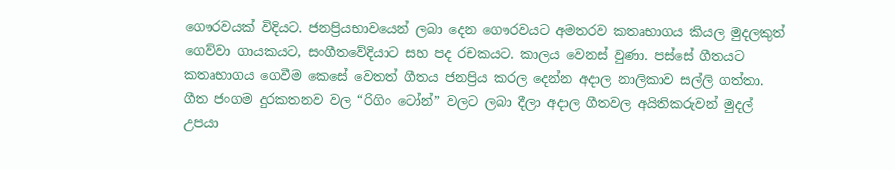ගෞරවයක් විදියට. ජනප්‍රියභාවයෙන් ලබා දෙන ගෞරවයට අමතරව කතෘභාගය කියල මුදලකුත් ගෙව්වා ගායකයට, සංගීතවේදියාට සහ පද රචකයට. කාලය වෙනස් වුණා. පස්සේ ගීතයට කතෘභාගය ගෙවීම කෙසේ වෙතත් ගීතය ජනප්‍රිය කරල දෙන්න අදාල නාලිකාව සල්ලි ගත්තා. ගීත ජංගම දුරකතනව වල “රිගිං ටෝන්” වලට ලබා දීලා අදාල ගීතවල අයිතිකරුවන් මුදල් උපයා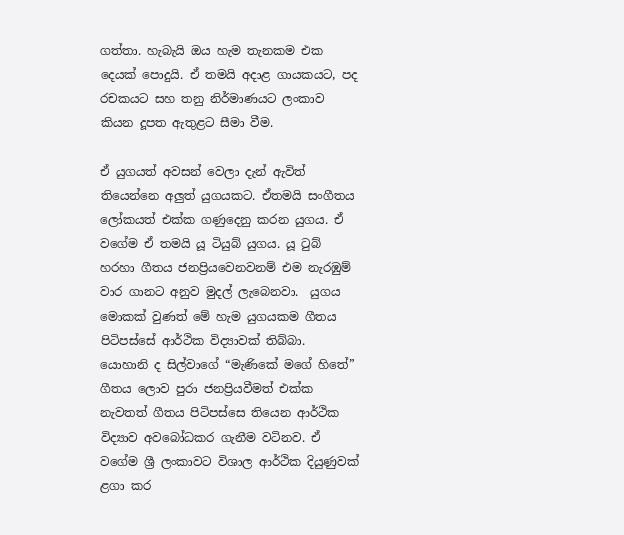ගත්තා. හැබැයි ඔය හැම තැනකම එක දෙයක් පොදුයි. ඒ තමයි අදාළ ගායකයට, පද රචකයට සහ තනු නිර්මාණයට ලංකාව කියන දූපත ඇතුළට සීමා වීම.

ඒ යුගයත් අවසන් වෙලා දැන් ඇවිත් තියෙන්නෙ අලුත් යුගයකට. ඒතමයි සංගීතය ලෝකයත් එක්ක ගණුදෙනු කරන යුගය. ඒ වගේම ඒ තමයි යූ ටියුබ් යුගය. යූ ටුබ් හරහා ගීතය ජනප්‍රියවෙනවනම් එම නැරඹුම් වාර ගානට අනුව මුදල් ලැබෙනවා.  යුගය මොකක් වුණත් මේ හැම යුගයකම ගීතය පිටිපස්සේ ආර්ථික විද්‍යාවක් තිබ්බා. යොහානි ද සිල්වාගේ “මැණිකේ මගේ හිතේ” ගීතය ලොව පුරා ජනප්‍රියවීමත් එක්ක නැවතත් ගීතය පිටිපස්සෙ තියෙන ආර්ථික විද්‍යාව අවබෝධකර ගැනීම වටිනව. ඒ වගේම ශ්‍රී ලංකාවට විශාල ආර්ථික දියුණුවක් ළගා කර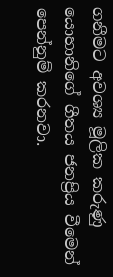ගනීමට අවශ්‍ය මූලික කරුණු යොහානිගේ ගීතය ජනප්‍රිය වීමෙන් පෙන්නුම් කරනවා.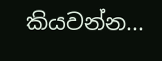කියවන්න...